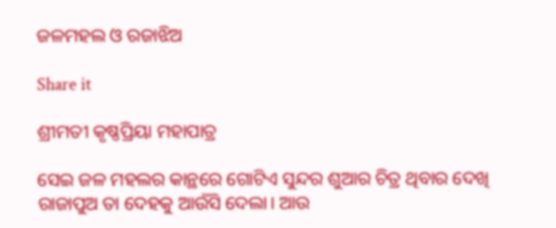ଜଳମହଲ ଓ ରଜାଝିଅ

Share it

ଶ୍ରୀମତୀ କୃଷ୍ଣପ୍ରିୟା ମହାପାତ୍ର

ସେଇ ଜଳ ମହଲର କାନ୍ଥରେ ଗୋଟିଏ ସୁନ୍ଦର ଶୁଆର ଚିତ୍ର ଥିବାର ଦେଖି ରାଜାପୁଅ ତା ଦେହକୁ ଆଉଁସି ଦେଲା। ଆଉ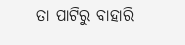ତା ପାଟିରୁ ବାହାରି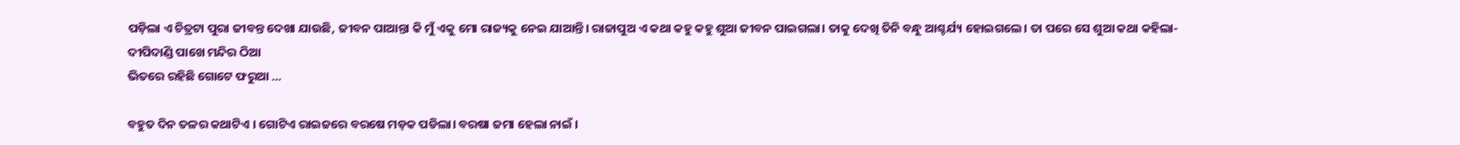ପଡ଼ିଲା ଏ ଚିତ୍ରଟା ପୁରା ଜୀବନ୍ତ ଦେଖା ଯାଉଛି, ଜୀବନ ପାଆନ୍ତା କି ମୁଁ ଏକୁ ମୋ ରାଜ୍ୟକୁ ନେଇ ଯାଆନ୍ତି। ରାଜାପୁଅ ଏ କଥା କହୁ କହୁ ଶୁଆ ଜୀବନ ପାଇଗଲା। ତାକୁ ଦେଖି ତିନି ବନ୍ଧୁ ଆଶ୍ଚର୍ଯ୍ୟ ହୋଇଗଲେ। ତା ପରେ ସେ ଶୁଆ କଥା କହିଲା-
ଦୀପିଦାଣ୍ଡି ପାଖେ ମନ୍ଦିର ଠିଆ
ଭିତରେ ରହିଛି ଗୋଟେ ଫରୁଆ …

ବହୁତ ଦିନ ତଳର କଥାଟିଏ । ଗୋଟିଏ ରାଇଜରେ ବରଷେ ମଡ଼କ ପଡିଲା। ବରଷା ଜମା ହେଲା ନାଇଁ ।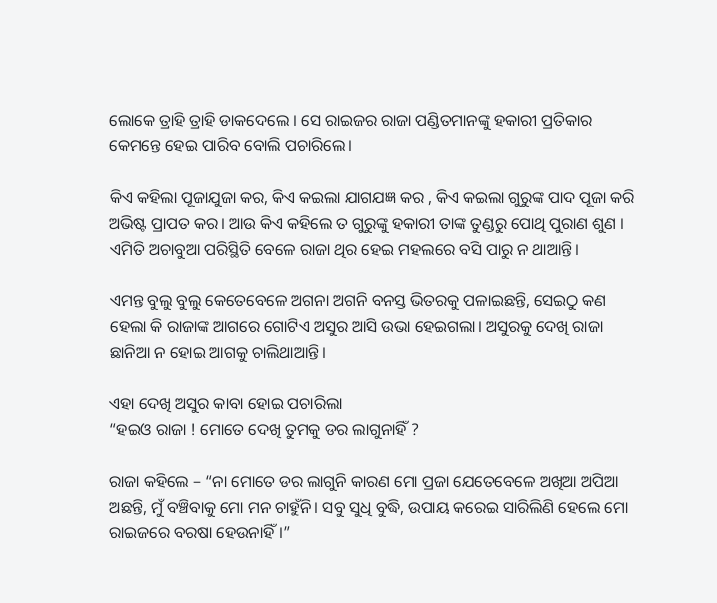ଲୋକେ ତ୍ରାହି ତ୍ରାହି ଡାକଦେଲେ । ସେ ରାଇଜର ରାଜା ପଣ୍ଡିତମାନଙ୍କୁ ହକାରୀ ପ୍ରତିକାର କେମନ୍ତେ ହେଇ ପାରିବ ବୋଲି ପଚାରିଲେ।

କିଏ କହିଲା ପୂଜାଯୁଜା କର, କିଏ କଇଲା ଯାଗଯଜ୍ଞ କର , କିଏ କଇଲା ଗୁରୁଙ୍କ ପାଦ ପୂଜା କରି ଅଭିଷ୍ଟ ପ୍ରାପତ କର। ଆଉ କିଏ କହିଲେ ତ ଗୁରୁଙ୍କୁ ହକାରୀ ତାଙ୍କ ତୁଣ୍ଡରୁ ପୋଥି ପୁରାଣ ଶୁଣ । ଏମିତି ଅଚାବୁଆ ପରିସ୍ଥିତି ବେଳେ ରାଜା ଥିର ହେଇ ମହଲରେ ବସି ପାରୁ ନ ଥାଆନ୍ତି।

ଏମନ୍ତ ବୁଲୁ ବୁଲୁ କେତେବେଳେ ଅଗନା ଅଗନି ବନସ୍ତ ଭିତରକୁ ପଳାଇଛନ୍ତି, ସେଇଠୁ କଣ ହେଲା କି ରାଜାଙ୍କ ଆଗରେ ଗୋଟିଏ ଅସୁର ଆସି ଉଭା ହେଇଗଲା। ଅସୁରକୁ ଦେଖି ରାଜା ଛାନିଆ ନ ହୋଇ ଆଗକୁ ଚାଲିଥାଆନ୍ତି।

ଏହା ଦେଖି ଅସୁର କାବା ହୋଇ ପଚାରିଲା
“ହଇଓ ରାଜା ! ମୋତେ ଦେଖି ତୁମକୁ ଡର ଲାଗୁନାହିଁ ?

ରାଜା କହିଲେ – “ନା ମୋତେ ଡର ଲାଗୁନି କାରଣ ମୋ ପ୍ରଜା ଯେତେବେଳେ ଅଖିଆ ଅପିଆ ଅଛନ୍ତି, ମୁଁ ବଞ୍ଚିବାକୁ ମୋ ମନ ଚାହୁଁନି। ସବୁ ସୁଧି ବୁଦ୍ଧି, ଉପାୟ କରେଇ ସାରିଲିଣି ହେଲେ ମୋ ରାଇଜରେ ବରଷା ହେଉନାହିଁ।”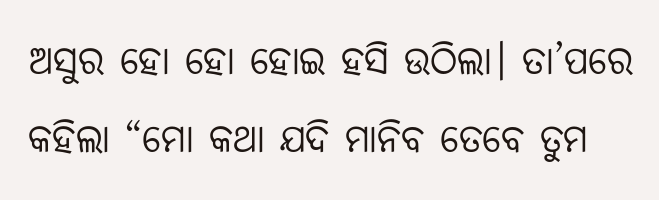ଅସୁର ହୋ ହୋ ହୋଇ ହସି ଉଠିଲା। ତା’ପରେ କହିଲା “ମୋ କଥା ଯଦି ମାନିବ ତେବେ ତୁମ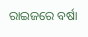ରାଇଜରେ ବର୍ଷା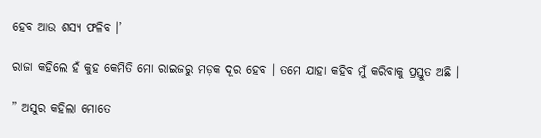ହେବ ଆଉ ଶସ୍ୟ ଫଳିବ ।’

ରାଜା କହିଲେ ହଁ କୁହ କେମିତି ମୋ ରାଇଜରୁ ମଡ଼କ ଦୂର ହେବ । ତମେ ଯାହା କହିବ ମୁଁ କରିବାକୁ ପ୍ରସ୍ତୁତ ଅଛି ।

” ଅସୁର କହିଲା ମୋତେ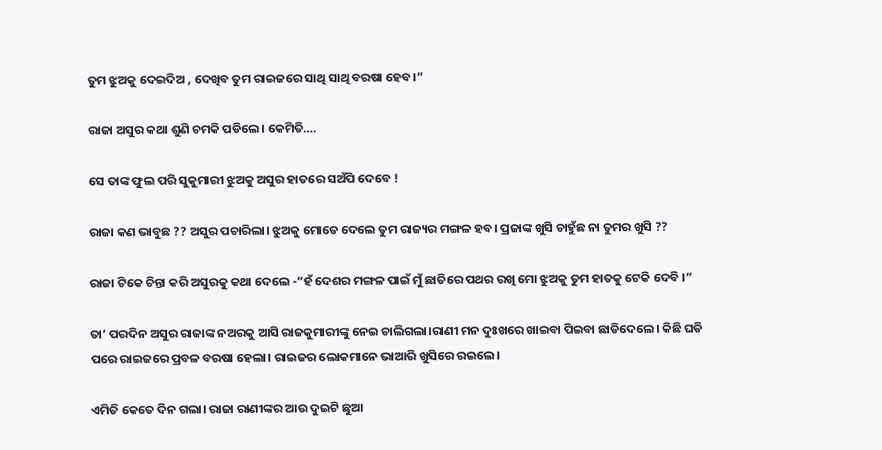ତୁମ ଝୁଅକୁ ଦେଇଦିଅ , ଦେଖିବ ତୁମ ରାଇଜରେ ସାଥି ସାଥି ବରଷା ହେବ।”

ରାଜା ଅସୁର କଥା ଶୁଣି ଚମକି ପଡିଲେ। କେମିତି….

ସେ ତାଙ୍କ ଫୁଲ ପରି ସୁକୁମାରୀ ଝୁଅକୁ ଅସୁର ହାତରେ ସଅଁପି ଦେବେ !

ରାଜା କଣ ଭାବୁଛ ?? ଅସୁର ପଚାରିଲା। ଝୁଅକୁ ମୋତେ ଦେଲେ ତୁମ ରାଜ୍ୟର ମଙ୍ଗଳ ହବ। ପ୍ରଜାଙ୍କ ଖୁସି ଚାହୁଁଛ ନା ତୁମର ଖୁସି ??

ରାଜା ଟିକେ ଚିନ୍ତା କରି ଅସୁରକୁ କଥା ଦେଲେ -“ହଁ ଦେଶର ମଙ୍ଗଳ ପାଇଁ ମୁଁ ଛାତିରେ ପଥର ରଖି ମୋ ଝୁଅକୁ ତୁମ ହାତକୁ ଟେକି ଦେବି ।”

ତା’ ପରଦିନ ଅସୁର ରାଜାଙ୍କ ନଅରକୁ ଆସି ରାଜକୁମାରୀଙ୍କୁ ନେଇ ଚାଲିଗଲା।ରାଣୀ ମନ ଦୁଃଖରେ ଖାଇବା ପିଇବା ଛାଡିଦେଲେ। କିଛି ଘଡି ପରେ ରାଇଜରେ ପ୍ରବଳ ବରଷା ହେଲା। ରାଇଜର ଲୋକମାନେ ଭାଆରି ଖୁସିରେ ରଇଲେ।

ଏମିତି କେତେ ଦିନ ଗଲା। ରାଜା ରାଣୀଙ୍କର ଆଉ ଦୁଇଟି ଛୁଆ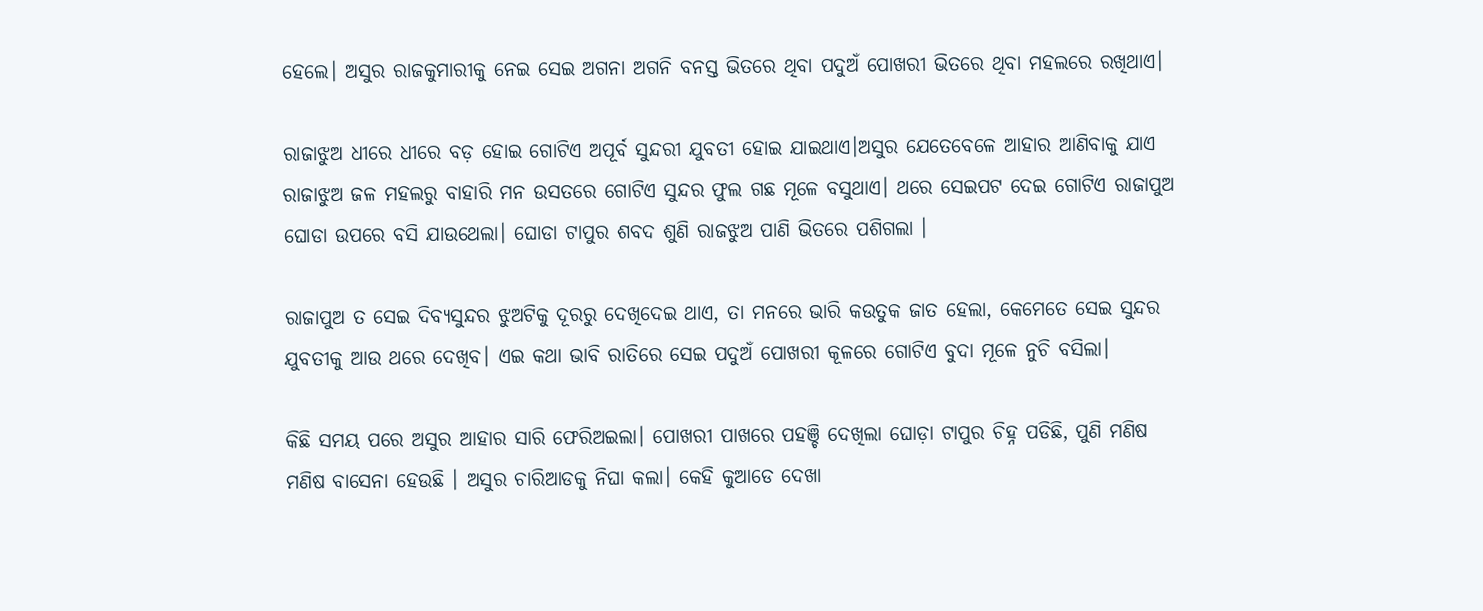ହେଲେ। ଅସୁର ରାଜକୁମାରୀକୁ ନେଇ ସେଇ ଅଗନା ଅଗନି ବନସ୍ତ ଭିତରେ ଥିବା ପଦୁଅଁ ପୋଖରୀ ଭିତରେ ଥିବା ମହଲରେ ରଖିଥାଏ।

ରାଜାଝୁଅ ଧୀରେ ଧୀରେ ବଡ଼ ହୋଇ ଗୋଟିଏ ଅପୂର୍ବ ସୁନ୍ଦରୀ ଯୁବତୀ ହୋଇ ଯାଇଥାଏ।ଅସୁର ଯେତେବେଳେ ଆହାର ଆଣିବାକୁ ଯାଏ ରାଜାଝୁଅ ଜଳ ମହଲରୁ ବାହାରି ମନ ଉସତରେ ଗୋଟିଏ ସୁନ୍ଦର ଫୁଲ ଗଛ ମୂଳେ ବସୁଥାଏ। ଥରେ ସେଇପଟ ଦେଇ ଗୋଟିଏ ରାଜାପୁଅ ଘୋଡା ଉପରେ ବସି ଯାଉଥେଲା। ଘୋଡା ଟାପୁର ଶବଦ ଶୁଣି ରାଜଝୁଅ ପାଣି ଭିତରେ ପଶିଗଲା ।

ରାଜାପୁଅ ତ ସେଇ ଦିବ୍ୟସୁନ୍ଦର ଝୁଅଟିକୁ ଦୂରରୁ ଦେଖିଦେଇ ଥାଏ, ତା ମନରେ ଭାରି କଉତୁକ ଜାତ ହେଲା, କେମେତେ ସେଇ ସୁନ୍ଦର ଯୁବତୀକୁ ଆଉ ଥରେ ଦେଖିବ। ଏଇ କଥା ଭାବି ରାତିରେ ସେଇ ପଦୁଅଁ ପୋଖରୀ କୂଳରେ ଗୋଟିଏ ବୁଦା ମୂଳେ ନୁଚି ବସିଲା।

କିଛି ସମୟ ପରେ ଅସୁର ଆହାର ସାରି ଫେରିଅଇଲା। ପୋଖରୀ ପାଖରେ ପହଞ୍ଚି ଦେଖିଲା ଘୋଡ଼ା ଟାପୁର ଚିହ୍ନ ପଡିଛି, ପୁଣି ମଣିଷ ମଣିଷ ବାସେନା ହେଉଛି । ଅସୁର ଚାରିଆଡକୁ ନିଘା କଲା। କେହି କୁଆଡେ ଦେଖା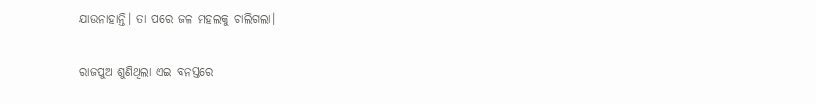ଯାଉନାହାନ୍ତି। ତା ପରେ ଜଳ ମହଲକୁ ଚାଲିଗଲା।

ରାଜପୁଅ ଶୁଣିଥିଲା ଏଇ ବନସ୍ତରେ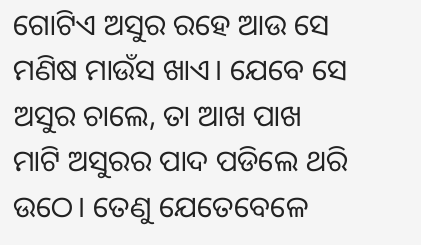ଗୋଟିଏ ଅସୁର ରହେ ଆଉ ସେ ମଣିଷ ମାଉଁସ ଖାଏ। ଯେବେ ସେ ଅସୁର ଚାଲେ, ତା ଆଖ ପାଖ ମାଟି ଅସୁରର ପାଦ ପଡିଲେ ଥରି ଉଠେ। ତେଣୁ ଯେତେବେଳେ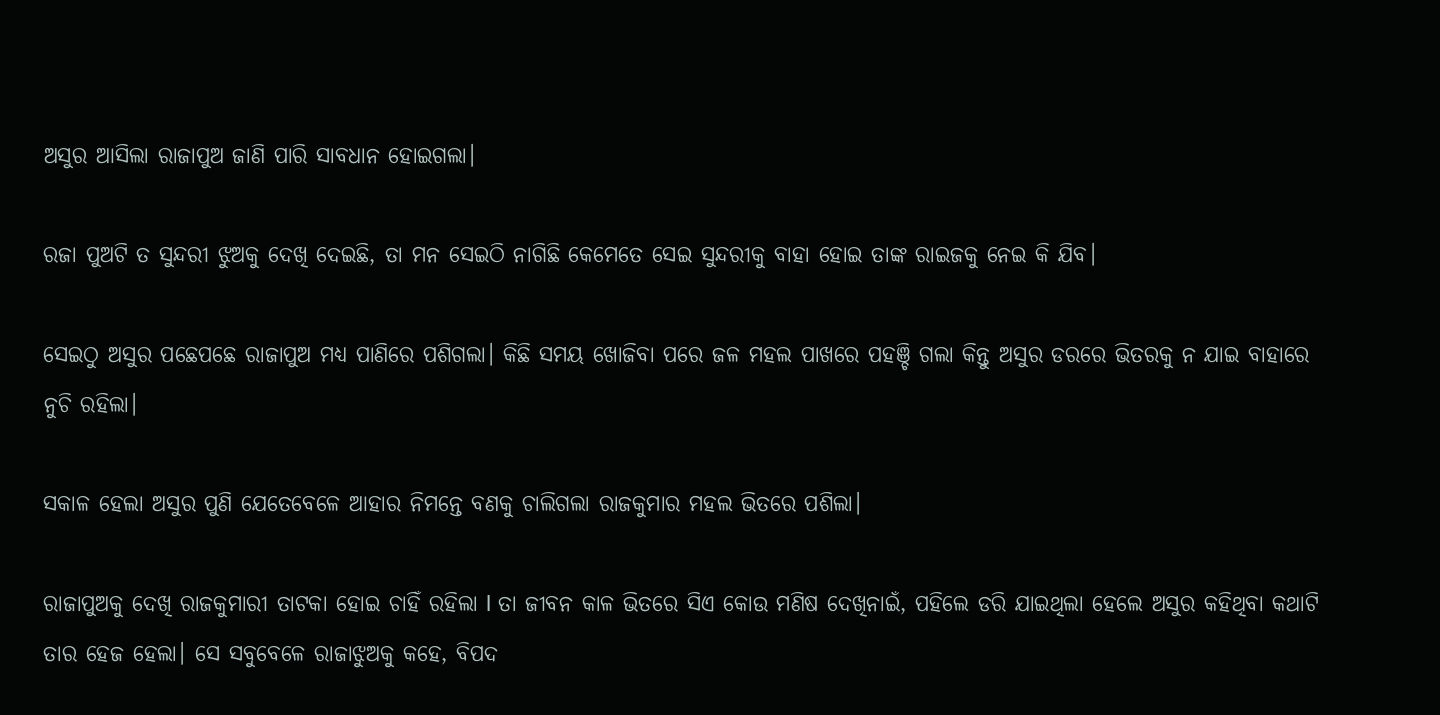ଅସୁର ଆସିଲା ରାଜାପୁଅ ଜାଣି ପାରି ସାବଧାନ ହୋଇଗଲା।

ରଜା ପୁଅଟି ତ ସୁନ୍ଦରୀ ଝୁଅକୁ ଦେଖି ଦେଇଛି, ତା ମନ ସେଇଠି ନାଗିଛି କେମେତେ ସେଇ ସୁନ୍ଦରୀକୁ ବାହା ହୋଇ ତାଙ୍କ ରାଇଜକୁ ନେଇ କି ଯିବ।

ସେଇଠୁ ଅସୁର ପଛେପଛେ ରାଜାପୁଅ ମଧ୍ୟ ପାଣିରେ ପଶିଗଲା। କିଛି ସମୟ ଖୋଜିବା ପରେ ଜଳ ମହଲ ପାଖରେ ପହଞ୍ଚି ଗଲା କିନ୍ତୁ ଅସୁର ଡରରେ ଭିତରକୁ ନ ଯାଇ ବାହାରେ ନୁଚି ରହିଲା।

ସକାଳ ହେଲା ଅସୁର ପୁଣି ଯେତେବେଳେ ଆହାର ନିମନ୍ତେ ବଣକୁ ଚାଲିଗଲା ରାଜକୁମାର ମହଲ ଭିତରେ ପଶିଲା।

ରାଜାପୁଅକୁ ଦେଖି ରାଜକୁମାରୀ ତାଟକା ହୋଇ ଚାହିଁ ରହିଲା l ତା ଜୀବନ କାଳ ଭିତରେ ସିଏ କୋଉ ମଣିଷ ଦେଖିନାଇଁ, ପହିଲେ ଡରି ଯାଇଥିଲା ହେଲେ ଅସୁର କହିଥିବା କଥାଟି ତାର ହେଜ ହେଲା। ସେ ସବୁବେଳେ ରାଜାଝୁଅକୁ କହେ, ବିପଦ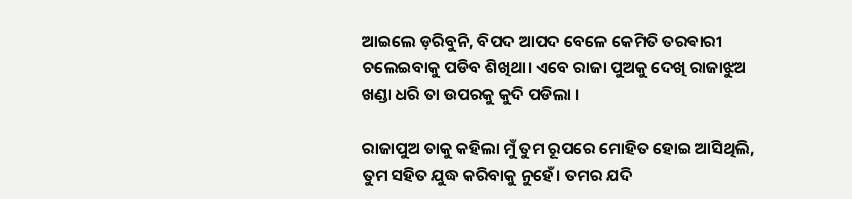ଆଇଲେ ଡ଼ରିବୁନି, ବିପଦ ଆପଦ ବେଳେ କେମିତି ତରଵାରୀ ଚଲେଇବାକୁ ପଡିବ ଶିଖିଥା। ଏବେ ରାଜା ପୁଅକୁ ଦେଖି ରାଜାଝୁଅ ଖଣ୍ଡା ଧରି ତା ଉପରକୁ କୁଦି ପଡିଲା ।

ରାଜାପୁଅ ତାକୁ କହିଲା ମୁଁ ତୁମ ରୂପରେ ମୋହିତ ହୋଇ ଆସିଥିଲି, ତୁମ ସହିତ ଯୁଦ୍ଧ କରିବାକୁ ନୁହେଁ। ତମର ଯଦି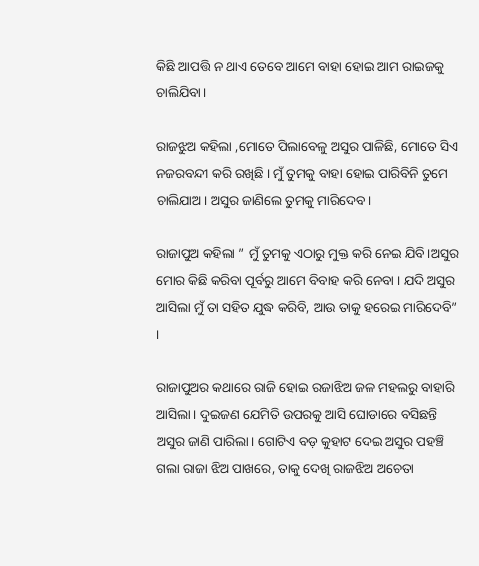କିଛି ଆପତ୍ତି ନ ଥାଏ ତେବେ ଆମେ ବାହା ହୋଇ ଆମ ରାଇଜକୁ ଚାଲିଯିବା।

ରାଜଝୁଅ କହିଲା ,ମୋତେ ପିଲାବେଳୁ ଅସୁର ପାଳିଛି, ମୋତେ ସିଏ ନଜରବନ୍ଦୀ କରି ରଖିଛି । ମୁଁ ତୁମକୁ ବାହା ହୋଇ ପାରିବିନି ତୁମେ ଚାଲିଯାଅ। ଅସୁର ଜାଣିଲେ ତୁମକୁ ମାରିଦେବ।

ରାଜାପୁଅ କହିଲା ” ମୁଁ ତୁମକୁ ଏଠାରୁ ମୁକ୍ତ କରି ନେଇ ଯିବି।ଅସୁର ମୋର କିଛି କରିବା ପୂର୍ବରୁ ଆମେ ବିବାହ କରି ନେବା । ଯଦି ଅସୁର ଆସିଲା ମୁଁ ତା ସହିତ ଯୁଦ୍ଧ କରିବି, ଆଉ ତାକୁ ହରେଇ ମାରିଦେବି” ।

ରାଜାପୁଅର କଥାରେ ରାଜି ହୋଇ ରଜାଝିଅ ଜଳ ମହଲରୁ ବାହାରି ଆସିଲା। ଦୁଇଜଣ ଯେମିତି ଉପରକୁ ଆସି ଘୋଡାରେ ବସିଛନ୍ତି ଅସୁର ଜାଣି ପାରିଲା। ଗୋଟିଏ ବଡ଼ କୁହାଟ ଦେଇ ଅସୁର ପହଞ୍ଚି ଗଲା ରାଜା ଝିଅ ପାଖରେ, ତାକୁ ଦେଖି ରାଜଝିଅ ଅଚେତା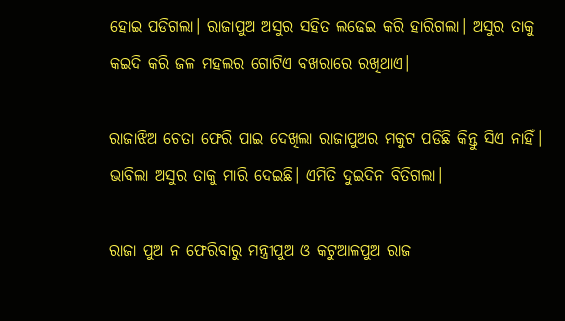ହୋଇ ପଡିଗଲା। ରାଜାପୁଅ ଅସୁର ସହିତ ଲଢେଇ କରି ହାରିଗଲା। ଅସୁର ତାକୁ କଇଦି କରି ଜଳ ମହଲର ଗୋଟିଏ ବଖରାରେ ରଖିଥାଏ।

ରାଜାଝିଅ ଚେତା ଫେରି ପାଇ ଦେଖିଲା ରାଜାପୁଅର ମକୁଟ ପଡିଛି କିନ୍ତୁ ସିଏ ନାହିଁ। ଭାବିଲା ଅସୁର ତାକୁ ମାରି ଦେଇଛି। ଏମିତି ଦୁଇଦିନ ବିତିଗଲା।

ରାଜା ପୁଅ ନ ଫେରିବାରୁ ମନ୍ତ୍ରୀପୁଅ ଓ କଟୁଆଳପୁଅ ରାଜ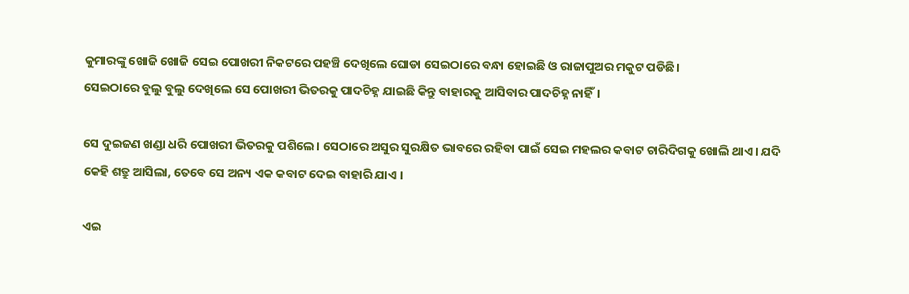କୁମାରଙ୍କୁ ଖୋଜି ଖୋଜି ସେଇ ପୋଖରୀ ନିକଟରେ ପହଞ୍ଚି ଦେଖିଲେ ଘୋଡା ସେଇଠାରେ ବନ୍ଧା ହୋଇଛି ଓ ରାଜାପୁଅର ମକୁଟ ପଡିଛି।
ସେଇଠାରେ ବୁଲୁ ବୁଲୁ ଦେଖିଲେ ସେ ପୋଖରୀ ଭିତରକୁ ପାଦଚିହ୍ନ ଯାଇଛି କିନ୍ତୁ ବାହାରକୁ ଆସିବାର ପାଦଚିହ୍ନ ନାହିଁ।

ସେ ଦୁଇଜଣ ଖଣ୍ଡା ଧରି ପୋଖରୀ ଭିତରକୁ ପଶିଲେ। ସେଠାରେ ଅସୁର ସୁରକ୍ଷିତ ଭାବରେ ରହିବା ପାଇଁ ସେଇ ମହଲର କବାଟ ଚାରିଦିଗକୁ ଖୋଲି ଥାଏ। ଯଦି କେହି ଶତ୍ରୁ ଆସିଲା, ତେବେ ସେ ଅନ୍ୟ ଏକ କବାଟ ଦେଇ ବାହାରି ଯାଏ ।

ଏଇ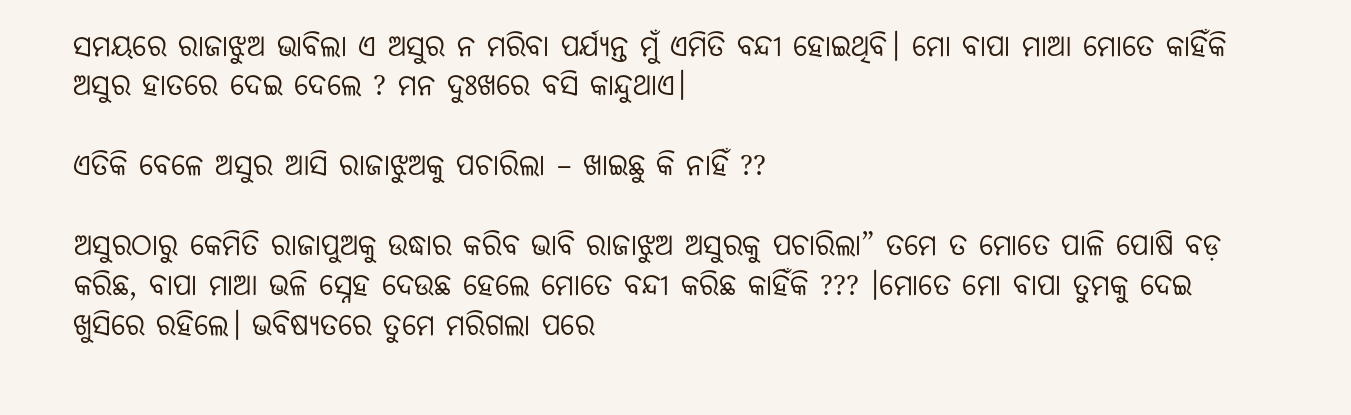ସମୟରେ ରାଜାଝୁଅ ଭାବିଲା ଏ ଅସୁର ନ ମରିବା ପର୍ଯ୍ୟନ୍ତ ମୁଁ ଏମିତି ବନ୍ଦୀ ହୋଇଥିବି। ମୋ ବାପା ମାଆ ମୋତେ କାହିଁକି ଅସୁର ହାତରେ ଦେଇ ଦେଲେ ? ମନ ଦୁଃଖରେ ବସି କାନ୍ଦୁଥାଏ।

ଏତିକି ବେଳେ ଅସୁର ଆସି ରାଜାଝୁଅକୁ ପଚାରିଲା – ଖାଇଛୁ କି ନାହିଁ ??

ଅସୁରଠାରୁ କେମିତି ରାଜାପୁଅକୁ ଉଦ୍ଧାର କରିବ ଭାବି ରାଜାଝୁଅ ଅସୁରକୁ ପଚାରିଲା” ତମେ ତ ମୋତେ ପାଳି ପୋଷି ବଡ଼ କରିଛ, ବାପା ମାଆ ଭଳି ସ୍ନେହ ଦେଉଛ ହେଲେ ମୋତେ ବନ୍ଦୀ କରିଛ କାହିଁକି ??? ।ମୋତେ ମୋ ବାପା ତୁମକୁ ଦେଇ ଖୁସିରେ ରହିଲେ। ଭବିଷ୍ୟତରେ ତୁମେ ମରିଗଲା ପରେ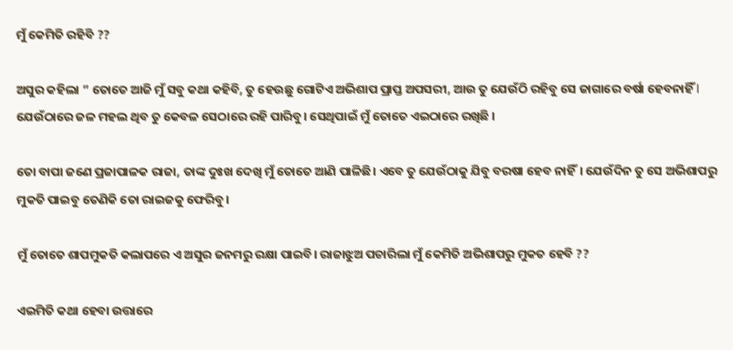ମୁଁ କେମିତି ରହିବି ??

ଅସୁର କହିଲା ” ତୋତେ ଆଜି ମୁଁ ସବୁ କଥା କହିବି, ତୁ ହେଉଛୁ ଗୋଟିଏ ଅଭିଶାପ ପ୍ରାପ୍ତ ଅପସରୀ, ଆଉ ତୁ ଯେଉଁଠି ରହିବୁ ସେ ଜାଗାରେ ବର୍ଷା ହେବନାହିଁ l ଯେଉଁଠାରେ ଜଳ ମହଲ ଥିବ ତୁ କେବଳ ସେଠାରେ ରହି ପାରିବୁ। ସେଥିପାଇଁ ମୁଁ ତୋତେ ଏଇଠାରେ ରଖିଛି ।

ତୋ ବାପା ଜଣେ ପ୍ରଜାପାଳକ ରାଜା, ତାଙ୍କ ଦୁଃଖ ଦେଖି ମୁଁ ତୋତେ ଆଣି ପାଳିଛି। ଏବେ ତୁ ଯେଉଁଠାକୁ ଯିବୁ ବରଷା ହେବ ନାହିଁ। ଯେଉଁଦିନ ତୁ ସେ ଅଭିଶାପରୁ ମୁକତି ପାଇବୁ ତେଣିକି ତୋ ରାଇଜକୁ ଫେରିବୁ।

ମୁଁ ତୋତେ ଶାପମୁକତି କଲାପରେ ଏ ଅସୁର ଜନମରୁ ରକ୍ଷା ପାଇବି। ରାଜାଝୁଅ ପଚାରିଲା ମୁଁ କେମିତି ଅଭିଶାପରୁ ମୁକତ ହେବି ??

ଏଇମିତି କଥା ହେବା ଉତ୍ତାରେ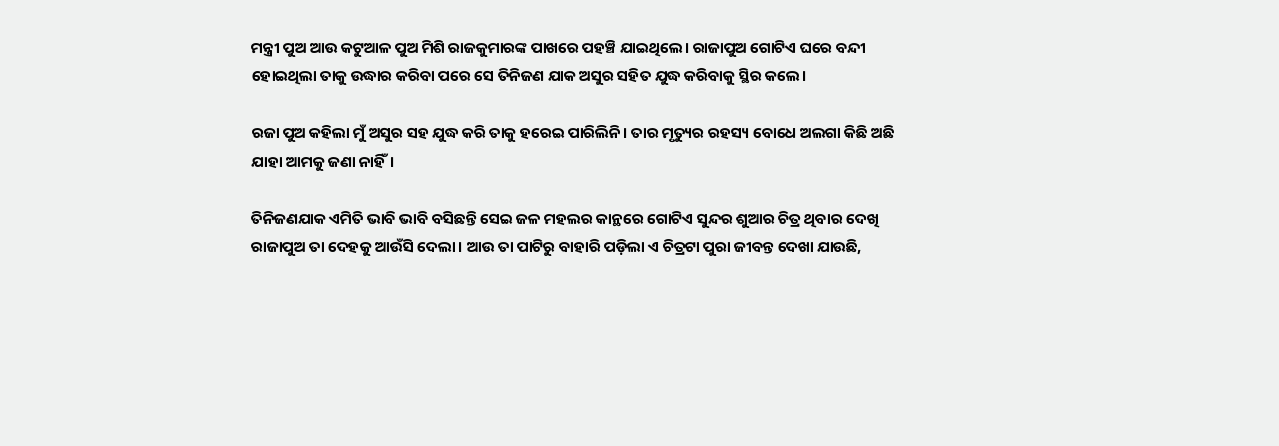ମନ୍ତ୍ରୀ ପୁଅ ଆଉ କଟୁଆଳ ପୁଅ ମିଶି ରାଜକୁମାରଙ୍କ ପାଖରେ ପହଞ୍ଚି ଯାଇଥିଲେ। ରାଜାପୁଅ ଗୋଟିଏ ଘରେ ବନ୍ଦୀ ହୋଇଥିଲା ତାକୁ ଉଦ୍ଧାର କରିବା ପରେ ସେ ତିନିଜଣ ଯାକ ଅସୁର ସହିତ ଯୁଦ୍ଧ କରିବାକୁ ସ୍ଥିର କଲେ।

ରଜା ପୁଅ କହିଲା ମୁଁ ଅସୁର ସହ ଯୁଦ୍ଧ କରି ତାକୁ ହରେଇ ପାରିଲିନି। ତାର ମୃତ୍ୟୁର ରହସ୍ୟ ବୋଧେ ଅଲଗା କିଛି ଅଛି ଯାହା ଆମକୁ ଜଣା ନାହିଁ।

ତିନିଜଣଯାକ ଏମିତି ଭାବି ଭାବି ବସିଛନ୍ତି ସେଇ ଜଳ ମହଲର କାନ୍ଥରେ ଗୋଟିଏ ସୁନ୍ଦର ଶୁଆର ଚିତ୍ର ଥିବାର ଦେଖି ରାଜାପୁଅ ତା ଦେହକୁ ଆଉଁସି ଦେଲା। ଆଉ ତା ପାଟିରୁ ବାହାରି ପଡ଼ିଲା ଏ ଚିତ୍ରଟା ପୁରା ଜୀବନ୍ତ ଦେଖା ଯାଉଛି,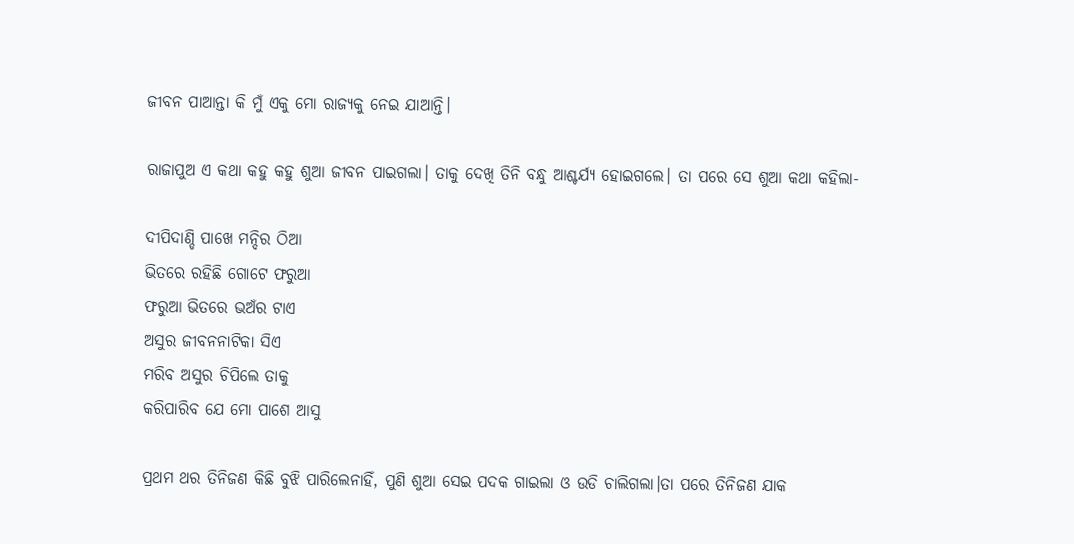ଜୀବନ ପାଆନ୍ତା କି ମୁଁ ଏକୁ ମୋ ରାଜ୍ୟକୁ ନେଇ ଯାଆନ୍ତି।

ରାଜାପୁଅ ଏ କଥା କହୁ କହୁ ଶୁଆ ଜୀବନ ପାଇଗଲା। ତାକୁ ଦେଖି ତିନି ବନ୍ଧୁ ଆଶ୍ଚର୍ଯ୍ୟ ହୋଇଗଲେ। ତା ପରେ ସେ ଶୁଆ କଥା କହିଲା-

ଦୀପିଦାଣ୍ଡି ପାଖେ ମନ୍ଦିର ଠିଆ
ଭିତରେ ରହିଛି ଗୋଟେ ଫରୁଆ
ଫରୁଆ ଭିତରେ ଭଅଁର ଟାଏ
ଅସୁର ଜୀବନନାଟିକା ସିଏ
ମରିବ ଅସୁର ଚିପିଲେ ତାକୁ
କରିପାରିବ ଯେ ମୋ ପାଶେ ଆସୁ

ପ୍ରଥମ ଥର ତିନିଜଣ କିଛି ବୁଝି ପାରିଲେନାହିଁ, ପୁଣି ଶୁଆ ସେଇ ପଦକ ଗାଇଲା ଓ ଉଡି ଚାଲିଗଲା।ତା ପରେ ତିନିଜଣ ଯାକ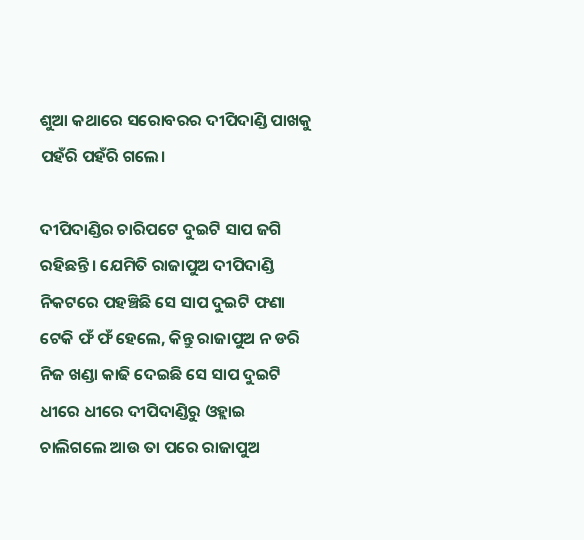ଶୁଆ କଥାରେ ସରୋବରର ଦୀପିଦାଣ୍ଡି ପାଖକୁ ପହଁରି ପହଁରି ଗଲେ।

ଦୀପିଦାଣ୍ଡିର ଚାରିପଟେ ଦୁଇଟି ସାପ ଜଗି ରହିଛନ୍ତି। ଯେମିତି ରାଜାପୁଅ ଦୀପିଦାଣ୍ଡି ନିକଟରେ ପହଞ୍ଚିଛି ସେ ସାପ ଦୁଇଟି ଫଣା ଟେକି ଫଁ ଫଁ ହେଲେ, କିନ୍ତୁ ରାଜାପୁଅ ନ ଡରି ନିଜ ଖଣ୍ଡା କାଢି ଦେଇଛି ସେ ସାପ ଦୁଇଟି ଧୀରେ ଧୀରେ ଦୀପିଦାଣ୍ଡିରୁ ଓହ୍ଲାଇ ଚାଲିଗଲେ ଆଉ ତା ପରେ ରାଜାପୁଅ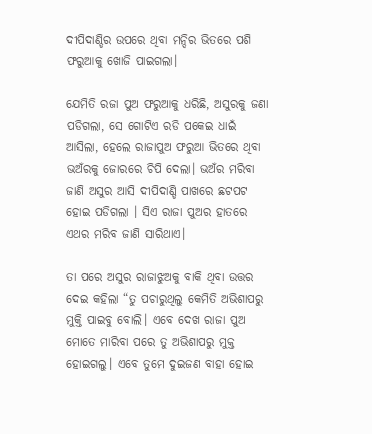ଦୀପିଦାଣ୍ଡିର ଉପରେ ଥିବା ମନ୍ଦିର ଭିତରେ ପଶି ଫରୁଆକୁ ଖୋଜି ପାଇଗଲା।

ଯେମିତି ରଜା ପୁଅ ଫରୁଆକୁ ଧରିଛି, ଅସୁରକୁ ଜଣା ପଡିଗଲା, ସେ ଗୋଟିଏ ରଡି ପକେଇ ଧାଇଁ ଆସିଲା, ହେଲେ ରାଜାପୁଅ ଫରୁଆ ଭିତରେ ଥିବା ଭଅଁରକୁ ଜୋରରେ ଚିପି ଦେଲା। ଭଅଁର ମରିବା ଜାଣି ଅସୁର ଆସି ଦୀପିଦାଣ୍ଡି ପାଖରେ ଛଟପଟ ହୋଇ ପଡିଗଲା । ସିଏ ରାଜା ପୁଅର ହାତରେ ଏଥର ମରିବ ଜାଣି ସାରିଥାଏ।

ତା ପରେ ଅସୁର ରାଜାଝୁଅକୁ ବାକି ଥିବା ଉତ୍ତର ଦେଇ କହିଲା “ତୁ ପଚାରୁଥିଲୁ କେମିତି ଅଭିଶାପରୁ ମୁକ୍ତି ପାଇବୁ ବୋଲି। ଏବେ ଦେଖ ରାଜା ପୁଅ ମୋତେ ମାରିବା ପରେ ତୁ ଅଭିଶାପରୁ ମୁକ୍ତ ହୋଇଗଲୁ। ଏବେ ତୁମେ ଦୁଇଜଣ ବାହା ହୋଇ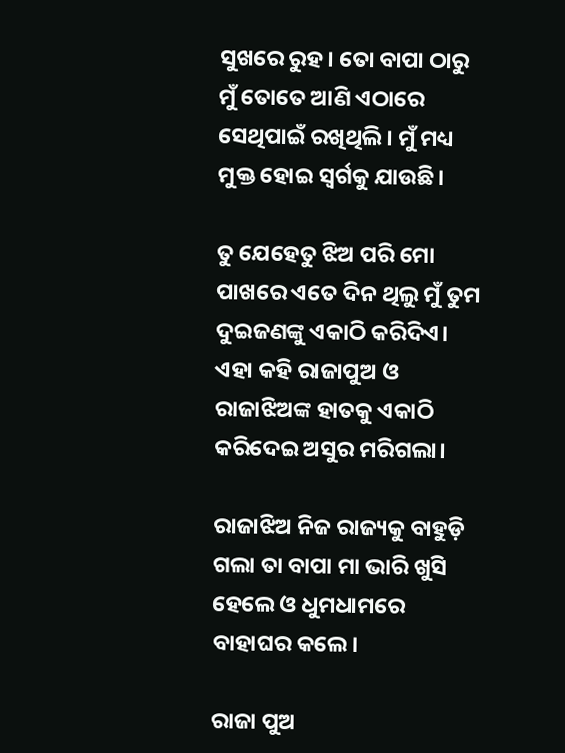ସୁଖରେ ରୁହ। ତୋ ବାପା ଠାରୁ ମୁଁ ତୋତେ ଆଣି ଏଠାରେ ସେଥିପାଇଁ ରଖିଥିଲି। ମୁଁ ମଧ୍ୟ ମୁକ୍ତ ହୋଇ ସ୍ୱର୍ଗକୁ ଯାଉଛି।

ତୁ ଯେହେତୁ ଝିଅ ପରି ମୋ ପାଖରେ ଏତେ ଦିନ ଥିଲୁ ମୁଁ ତୁମ ଦୁଇଜଣଙ୍କୁ ଏକାଠି କରିଦିଏ। ଏହା କହି ରାଜାପୁଅ ଓ ରାଜାଝିଅଙ୍କ ହାତକୁ ଏକାଠି କରିଦେଇ ଅସୁର ମରିଗଲା।

ରାଜାଝିଅ ନିଜ ରାଜ୍ୟକୁ ବାହୁଡ଼ି ଗଲା ତା ବାପା ମା ଭାରି ଖୁସି ହେଲେ ଓ ଧୁମଧାମରେ ବାହାଘର କଲେ।

ରାଜା ପୁଅ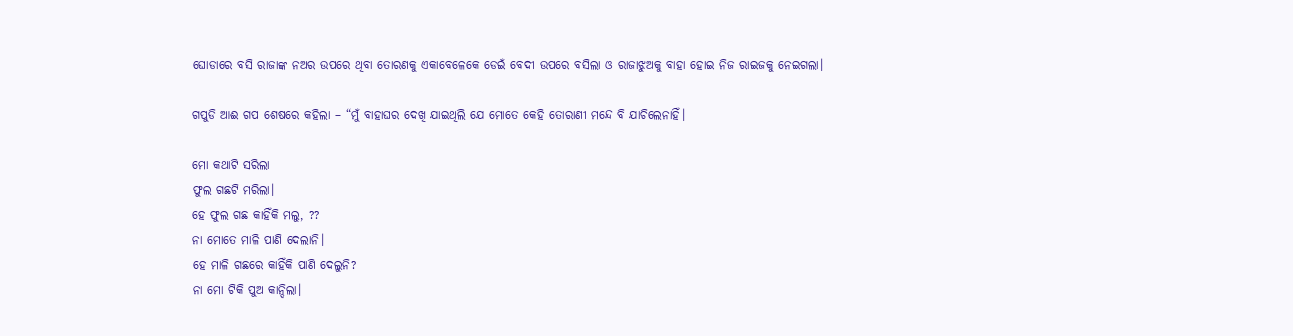ଘୋଡାରେ ବସି ରାଜାଙ୍କ ନଅର ଉପରେ ଥିବା ତୋରଣକୁ ଏକାବେଳେକେ ଡେଇଁ ବେଦୀ ଉପରେ ବସିଲା ଓ ରାଜାଝୁଅକୁ ବାହା ହୋଇ ନିଜ ରାଇଜକୁ ନେଇଗଲା।

ଗପୁଡି ଆଈ ଗପ ଶେଷରେ କହିଲା – “ମୁଁ ବାହାଘର ଦେଖି ଯାଇଥିଲି ଯେ ମୋତେ କେହି ତୋରାଣୀ ମନ୍ଦେ ବି ଯାଚିଲେନାହିଁ।

ମୋ କଥାଟି ସରିଲା
ଫୁଲ ଗଛଟି ମରିଲା।
ହେ ଫୁଲ ଗଛ କାହିଁକି ମଲୁ, ??
ନା ମୋତେ ମାଳି ପାଣି ଦେଲାନି।
ହେ ମାଳି ଗଛରେ କାହିଁକି ପାଣି ଦେଲୁନି?
ନା ମୋ ଟିକି ପୁଅ କାନ୍ଦିଲା।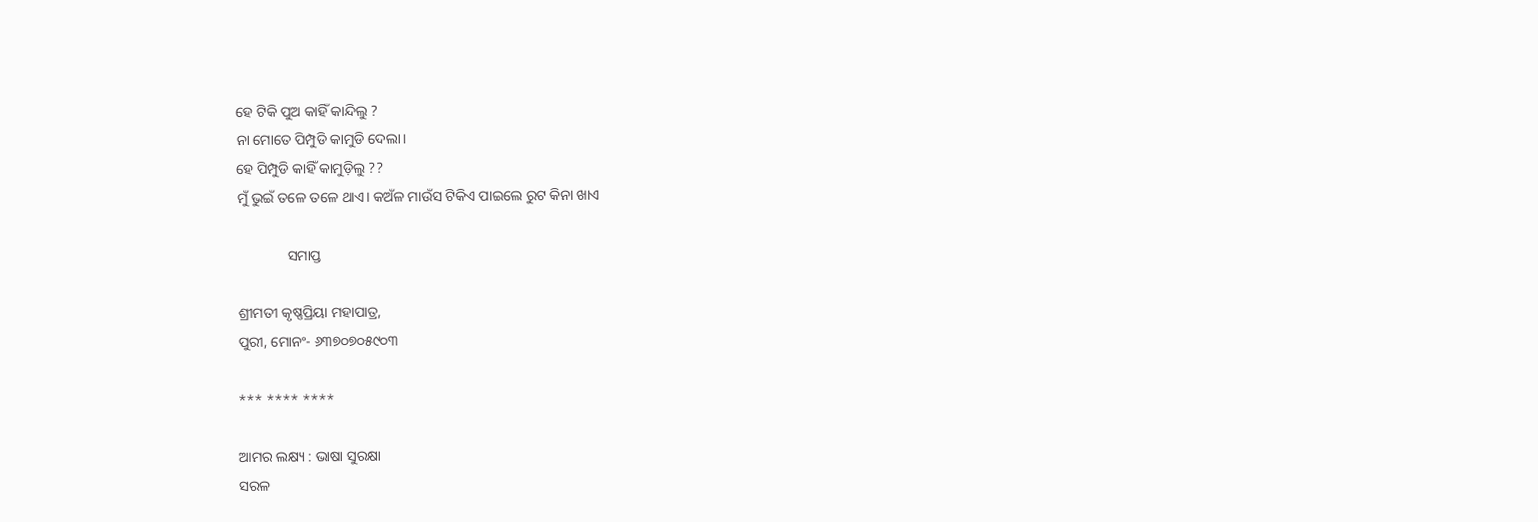ହେ ଟିକି ପୁଅ କାହିଁ କାନ୍ଦିଲୁ ?
ନା ମୋତେ ପିମ୍ପୁଡି କାମୁଡି ଦେଲା।
ହେ ପିମ୍ପୁଡି କାହିଁ କାମୁଡ଼ିଲୁ ??
ମୁଁ ଭୁଇଁ ତଳେ ତଳେ ଥାଏ। କଅଁଳ ମାଉଁସ ଟିକିଏ ପାଇଲେ ରୁଟ କିନା ଖାଏ

              ସମାପ୍ତ

ଶ୍ରୀମତୀ କୃଷ୍ଣପ୍ରିୟା ମହାପାତ୍ର,
ପୁରୀ, ମୋନଂ- ୬୩୭୦୭୦୫୯୦୩

*** **** ****

ଆମର ଲକ୍ଷ୍ୟ : ଭାଷା ସୁରକ୍ଷା
ସରଳ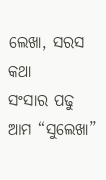ଲେଖା, ସରସ କଥା
ସଂସାର ପଢୁ ଆମ “ସୁଲେଖା”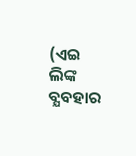(ଏଇ ଲିଙ୍କ ବ୍ଯବହାର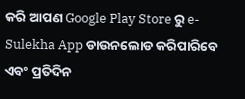କରି ଆପଣ Google Play Store ରୁ e-Sulekha App ଡାଉନଲୋଡ କରିପାରିବେ ଏବଂ ପ୍ରତିଦିନ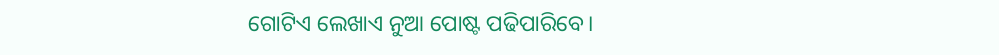ଗୋଟିଏ ଲେଖାଏ ନୁଆ ପୋଷ୍ଟ ପଢିପାରିବେ।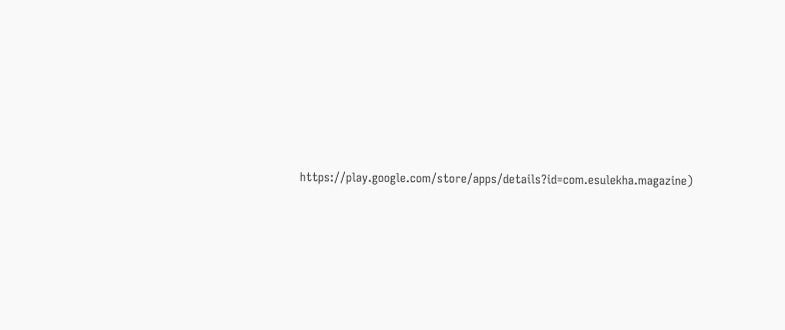https://play.google.com/store/apps/details?id=com.esulekha.magazine)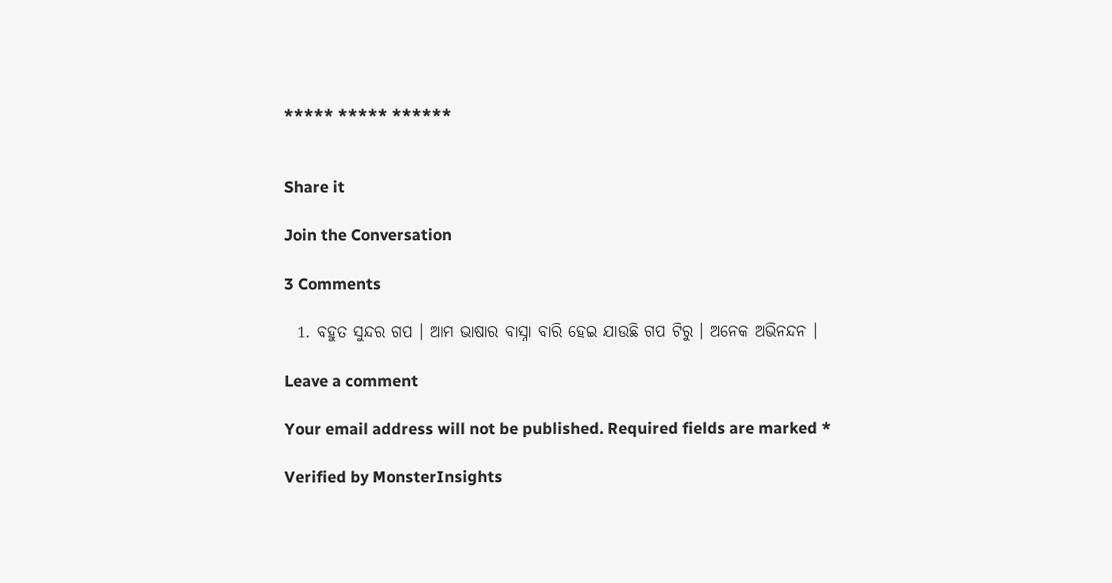***** ***** ******


Share it

Join the Conversation

3 Comments

  1. ବହୁତ ସୁନ୍ଦର ଗପ । ଆମ ଭାଷାର ବାସ୍ନା ବାରି ହେଇ ଯାଉଛି ଗପ ଟିରୁ । ଅନେକ ଅଭିନନ୍ଦନ ।

Leave a comment

Your email address will not be published. Required fields are marked *

Verified by MonsterInsights